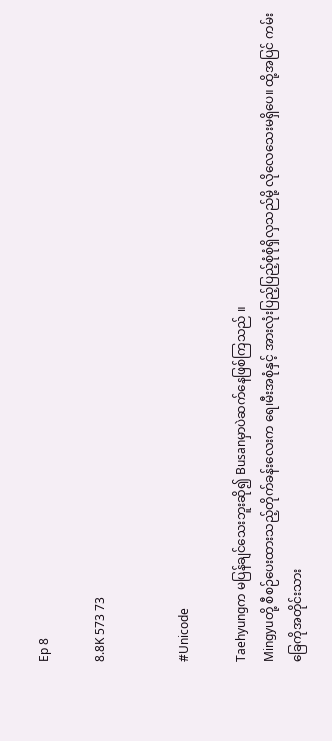Ep 8

8.8K 573 73


#Unicode

Taehyungက မပြန်ချင်သေးဘူးဆို၍ Busanမှာပဲဆက်နေဖြစ်ကြသည် ။
Mingyuတို့ စီစဉ်ပေးထားသည့်တိုက်ခန်းလေးက ရေ၊မီးအစုံနှင့် အားလုံးပြည့်ပြည့်စုံစုံရှိလှသည်မို့ လိုလေသေးမရှိပေ။ ထို့အပြင် ကမ်းခြေကိုအတိုင်းသား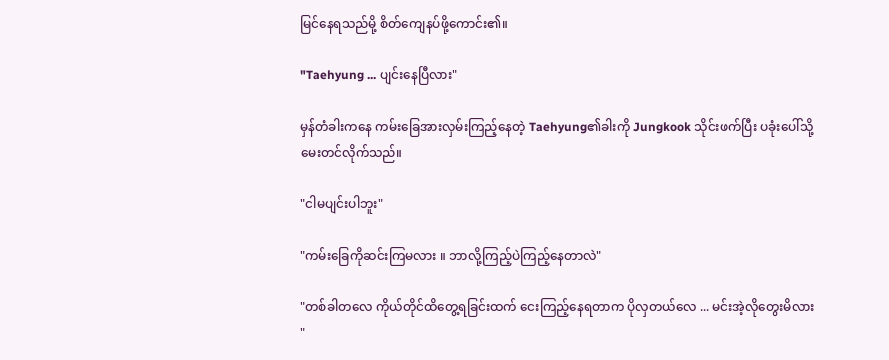မြင်နေရသည်မို့ စိတ်ကျေနပ်ဖို့ကောင်း၏။

"Taehyung ... ပျင်းနေပြီလား"

မှန်တံခါးကနေ ကမ်းခြေအားလှမ်းကြည့်နေတဲ့ Taehyung၏ခါးကို Jungkook သိုင်းဖက်ပြီး ပခုံးပေါ်သို့မေးတင်လိုက်သည်။

"ငါမပျင်းပါဘူး"

"ကမ်းခြေကိုဆင်းကြမလား ။ ဘာလို့ကြည့်ပဲကြည့်နေတာလဲ"

"တစ်ခါတလေ ကိုယ်တိုင်ထိတွေ့ရခြင်းထက် ငေးကြည့်နေရတာက ပိုလှတယ်လေ ... မင်းအဲ့လိုတွေးမိလား "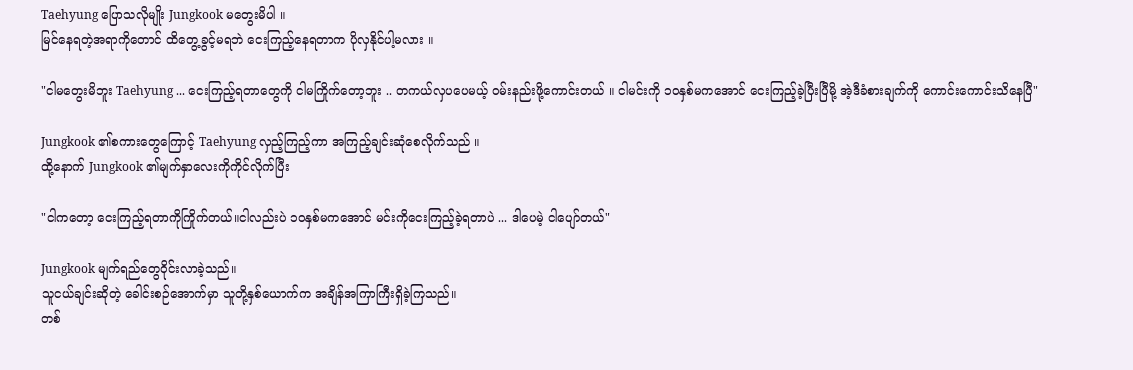Taehyung ပြောသလိုမျိုး Jungkook မတွေးမိပါ ။
မြင်နေရတဲ့အရာကိုတောင် ထိတွေ့ခွင့်မရဘဲ ငေးကြည့်နေရတာက ပိုလှနိုင်ပါ့မလား ။

"ငါမတွေးမိဘူး Taehyung ... ငေးကြည့်ရတာတွေကို ငါမကြိုက်တော့ဘူး .. တကယ်လှပပေမယ့် ဝမ်းနည်းဖို့ကောင်းတယ် ။ ငါမင်းကို ၁၀နှစ်မကအောင် ငေးကြည့်ခဲ့ပြီးပြီမို့ အဲ့ဒီခံစားချက်ကို ကောင်းကောင်းသိနေပြီ"

Jungkook ၏စကားတွေကြောင့် Taehyung လှည့်ကြည့်ကာ အကြည့်ချင်းဆုံစေလိုက်သည် ။
ထို့နောက် Jungkook ၏မျက်နှာလေးကိုကိုင်လိုက်ပြီး

"ငါကတော့ ငေးကြည့်ရတာကိုကြိုက်တယ်။ငါလည်းပဲ ၁၀နှစ်မကအောင် မင်းကိုငေးကြည့်ခဲ့ရတာပဲ ... ဒါပေမဲ့ ငါပျော်တယ်"

Jungkook မျက်ရည်တွေဝိုင်းလာခဲ့သည်။
သူငယ်ချင်းဆိုတဲ့ ခေါင်းစဉ်အောက်မှာ သူတို့နှစ်ယောက်က အချိန်အကြာကြီးရှိခဲ့ကြသည်။
တစ်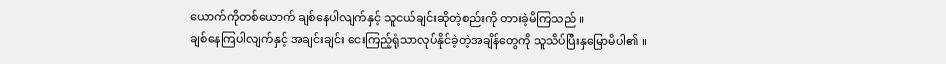ယောက်ကိုတစ်ယောက် ချစ်နေပါလျက်နှင့် သူငယ်ချင်းဆိုတဲ့စည်းကို တားခဲ့မိကြသည် ။
ချစ်နေကြပါလျက်နှင့် အချင်းချင်း ငေးကြည့်ရုံသာလုပ်နိုင်ခဲ့တဲ့အချိန်တွေကို သူသိပ်ပြီးနှမြောမိပါ၏ ။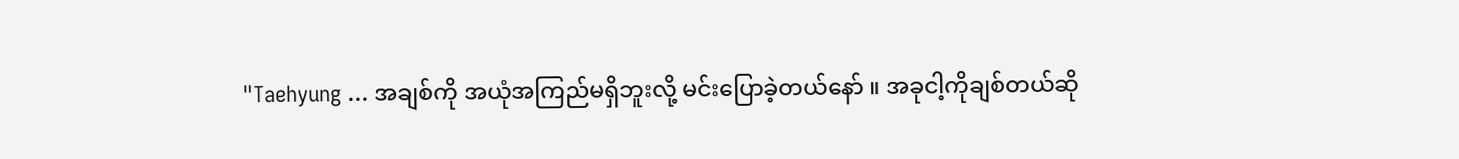"Taehyung ... အချစ်ကို အယုံအကြည်မရှိဘူးလို့ မင်းပြောခဲ့တယ်နော် ။ အခုငါ့ကိုချစ်တယ်ဆို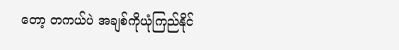တော့ တကယ်ပဲ အချစ်ကိုယုံကြည်နိုင်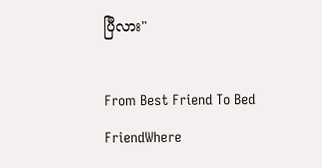ပြီလား"

From Best Friend To Bed FriendWhere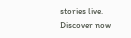stories live. Discover now